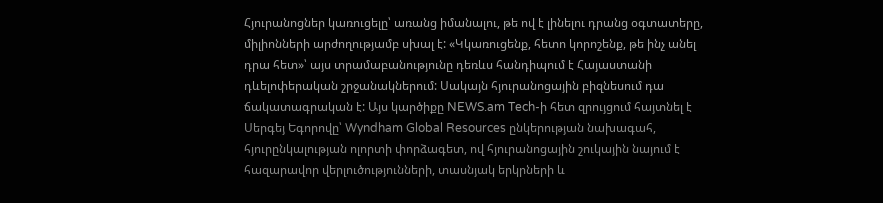Հյուրանոցներ կառուցելը՝ առանց իմանալու, թե ով է լինելու դրանց օգտատերը, միլիոնների արժողությամբ սխալ է: «Կկառուցենք, հետո կորոշենք, թե ինչ անել դրա հետ»՝ այս տրամաբանությունը դեռևս հանդիպում է Հայաստանի դևելոփերական շրջանակներում: Սակայն հյուրանոցային բիզնեսում դա ճակատագրական է: Այս կարծիքը NEWS.am Tech-ի հետ զրույցում հայտնել է Սերգեյ Եգորովը՝ Wyndham Global Resources ընկերության նախագահ, հյուրընկալության ոլորտի փորձագետ, ով հյուրանոցային շուկային նայում է հազարավոր վերլուծությունների, տասնյակ երկրների և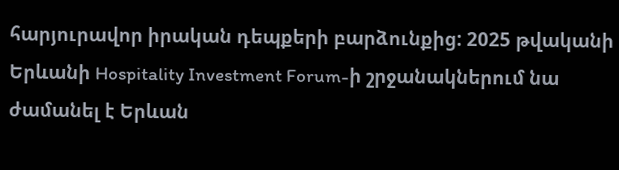հարյուրավոր իրական դեպքերի բարձունքից: 2025 թվականի Երևանի Hospitality Investment Forum-ի շրջանակներում նա ժամանել է Երևան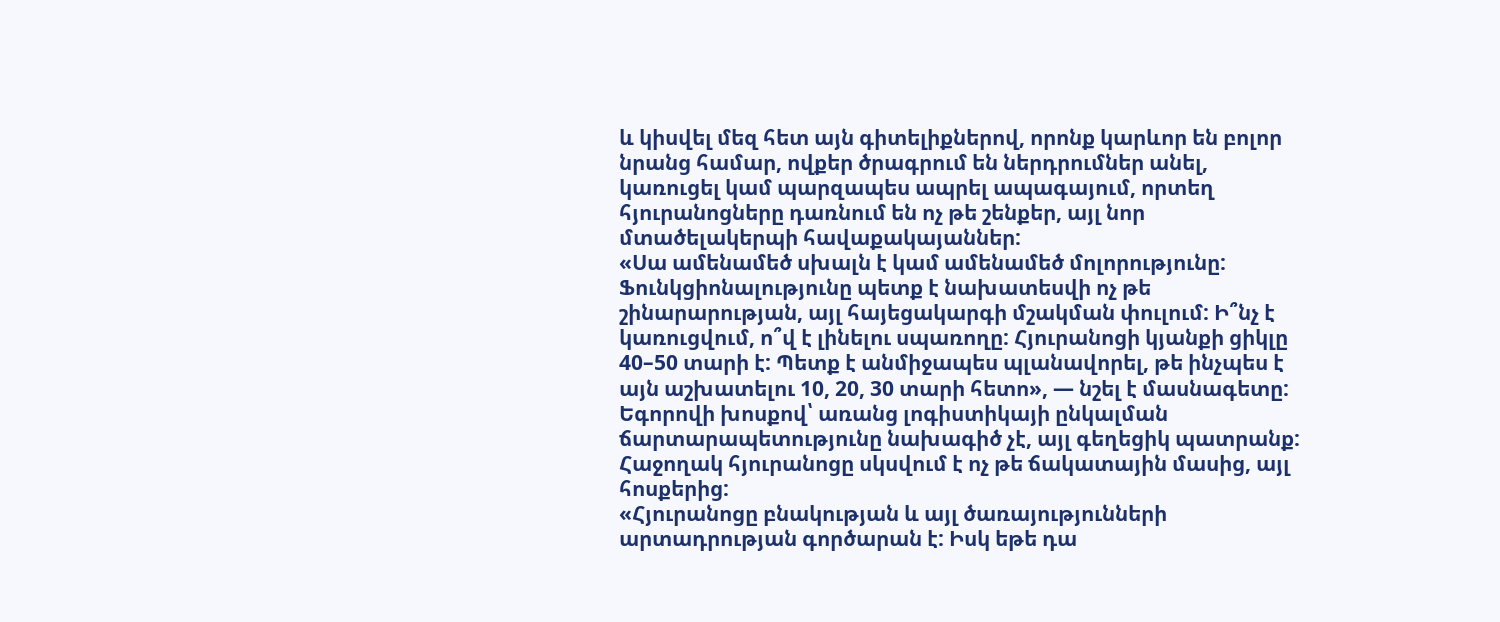և կիսվել մեզ հետ այն գիտելիքներով, որոնք կարևոր են բոլոր նրանց համար, ովքեր ծրագրում են ներդրումներ անել, կառուցել կամ պարզապես ապրել ապագայում, որտեղ հյուրանոցները դառնում են ոչ թե շենքեր, այլ նոր մտածելակերպի հավաքակայաններ:
«Սա ամենամեծ սխալն է կամ ամենամեծ մոլորությունը: Ֆունկցիոնալությունը պետք է նախատեսվի ոչ թե շինարարության, այլ հայեցակարգի մշակման փուլում: Ի՞նչ է կառուցվում, ո՞վ է լինելու սպառողը: Հյուրանոցի կյանքի ցիկլը 40–50 տարի է: Պետք է անմիջապես պլանավորել, թե ինչպես է այն աշխատելու 10, 20, 30 տարի հետո», — նշել է մասնագետը:
Եգորովի խոսքով՝ առանց լոգիստիկայի ընկալման ճարտարապետությունը նախագիծ չէ, այլ գեղեցիկ պատրանք: Հաջողակ հյուրանոցը սկսվում է ոչ թե ճակատային մասից, այլ հոսքերից:
«Հյուրանոցը բնակության և այլ ծառայությունների արտադրության գործարան է: Իսկ եթե դա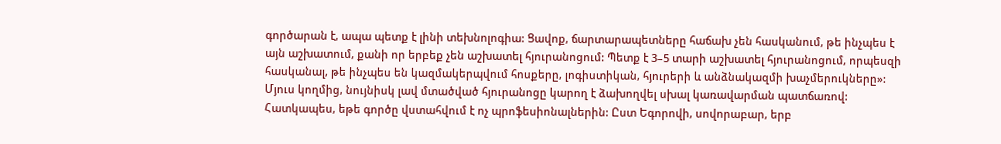գործարան է, ապա պետք է լինի տեխնոլոգիա: Ցավոք, ճարտարապետները հաճախ չեն հասկանում, թե ինչպես է այն աշխատում, քանի որ երբեք չեն աշխատել հյուրանոցում: Պետք է 3–5 տարի աշխատել հյուրանոցում, որպեսզի հասկանալ, թե ինչպես են կազմակերպվում հոսքերը, լոգիստիկան, հյուրերի և անձնակազմի խաչմերուկները»:
Մյուս կողմից, նույնիսկ լավ մտածված հյուրանոցը կարող է ձախողվել սխալ կառավարման պատճառով: Հատկապես, եթե գործը վստահվում է ոչ պրոֆեսիոնալներին: Ըստ Եգորովի, սովորաբար, երբ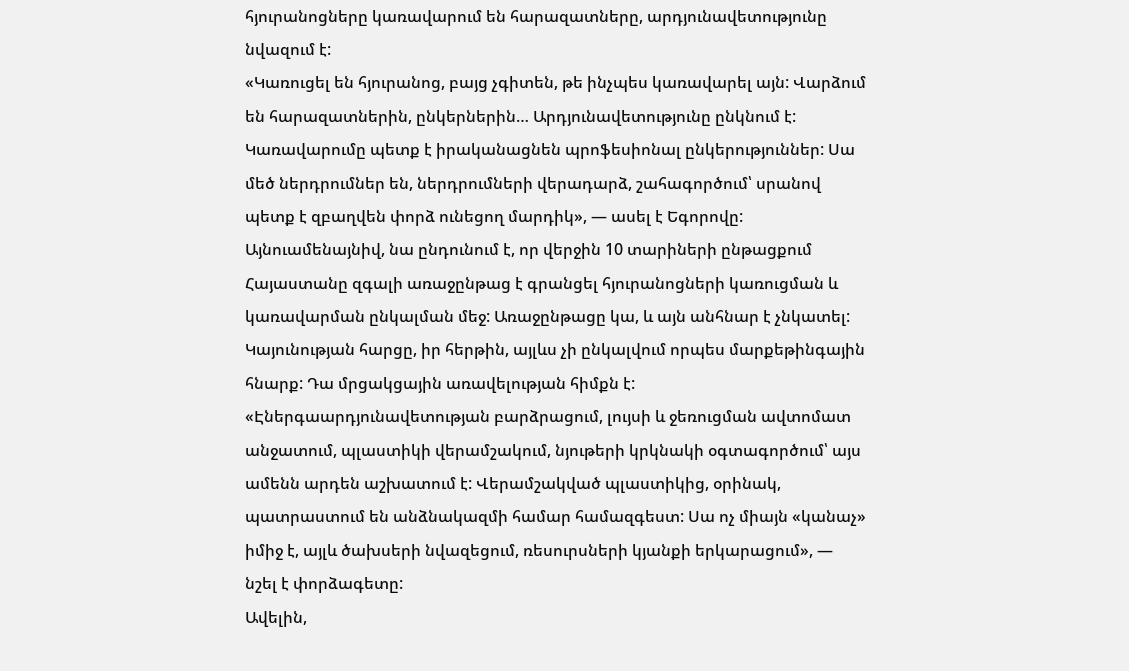հյուրանոցները կառավարում են հարազատները, արդյունավետությունը նվազում է:
«Կառուցել են հյուրանոց, բայց չգիտեն, թե ինչպես կառավարել այն: Վարձում են հարազատներին, ընկերներին… Արդյունավետությունը ընկնում է: Կառավարումը պետք է իրականացնեն պրոֆեսիոնալ ընկերություններ: Սա մեծ ներդրումներ են, ներդրումների վերադարձ, շահագործում՝ սրանով պետք է զբաղվեն փորձ ունեցող մարդիկ», — ասել է Եգորովը:
Այնուամենայնիվ, նա ընդունում է, որ վերջին 10 տարիների ընթացքում Հայաստանը զգալի առաջընթաց է գրանցել հյուրանոցների կառուցման և կառավարման ընկալման մեջ: Առաջընթացը կա, և այն անհնար է չնկատել:
Կայունության հարցը, իր հերթին, այլևս չի ընկալվում որպես մարքեթինգային հնարք: Դա մրցակցային առավելության հիմքն է:
«Էներգաարդյունավետության բարձրացում, լույսի և ջեռուցման ավտոմատ անջատում, պլաստիկի վերամշակում, նյութերի կրկնակի օգտագործում՝ այս ամենն արդեն աշխատում է: Վերամշակված պլաստիկից, օրինակ, պատրաստում են անձնակազմի համար համազգեստ: Սա ոչ միայն «կանաչ» իմիջ է, այլև ծախսերի նվազեցում, ռեսուրսների կյանքի երկարացում», — նշել է փորձագետը:
Ավելին,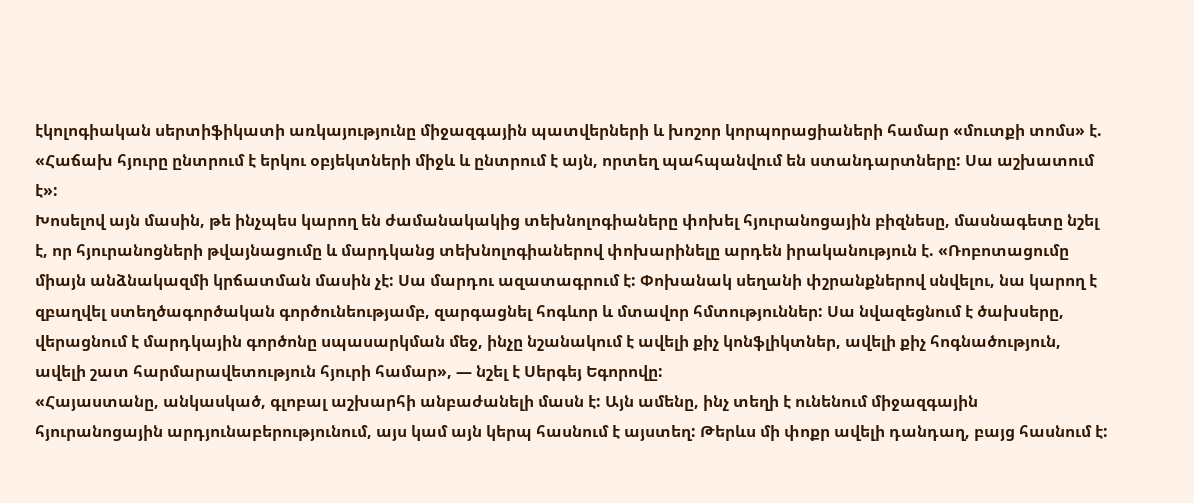էկոլոգիական սերտիֆիկատի առկայությունը միջազգային պատվերների և խոշոր կորպորացիաների համար «մուտքի տոմս» է. «Հաճախ հյուրը ընտրում է երկու օբյեկտների միջև և ընտրում է այն, որտեղ պահպանվում են ստանդարտները: Սա աշխատում է»:
Խոսելով այն մասին, թե ինչպես կարող են ժամանակակից տեխնոլոգիաները փոխել հյուրանոցային բիզնեսը, մասնագետը նշել է, որ հյուրանոցների թվայնացումը և մարդկանց տեխնոլոգիաներով փոխարինելը արդեն իրականություն է. «Ռոբոտացումը միայն անձնակազմի կրճատման մասին չէ: Սա մարդու ազատագրում է: Փոխանակ սեղանի փշրանքներով սնվելու, նա կարող է զբաղվել ստեղծագործական գործունեությամբ, զարգացնել հոգևոր և մտավոր հմտություններ: Սա նվազեցնում է ծախսերը, վերացնում է մարդկային գործոնը սպասարկման մեջ, ինչը նշանակում է ավելի քիչ կոնֆլիկտներ, ավելի քիչ հոգնածություն, ավելի շատ հարմարավետություն հյուրի համար», — նշել է Սերգեյ Եգորովը:
«Հայաստանը, անկասկած, գլոբալ աշխարհի անբաժանելի մասն է: Այն ամենը, ինչ տեղի է ունենում միջազգային հյուրանոցային արդյունաբերությունում, այս կամ այն կերպ հասնում է այստեղ: Թերևս մի փոքր ավելի դանդաղ, բայց հասնում է: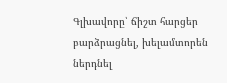Գլխավորը՝ ճիշտ հարցեր բարձրացնել, խելամտորեն ներդնել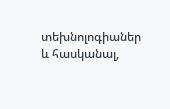տեխնոլոգիաներ և հասկանալ,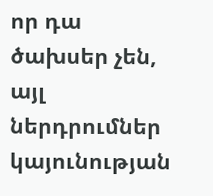որ դա ծախսեր չեն, այլ ներդրումներ կայունության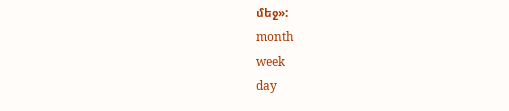մեջ»:
month
week
day